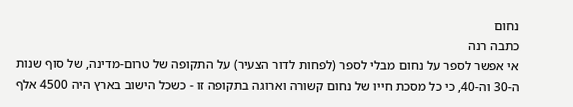נחום
כתבה רנה
אי אפשר לספר על נחום מבלי לספר (לפחות לדור הצעיר) על התקופה של טרום-מדינה, של סוף שנות ה-30 וה-40, כי כל מסכת חייו של נחום קשורה וארוגה בתקופה זו - כשכל הישוב בארץ היה 4500 אלף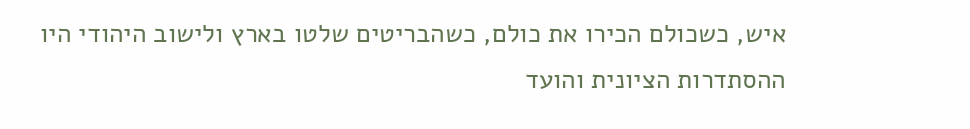איש, כשכולם הכירו את כולם, כשהבריטים שלטו בארץ ולישוב היהודי היו ההסתדרות הציונית והועד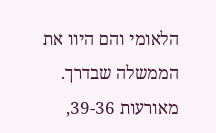הלאומי והם היוו את הממשלה שבדרך.
מאורעות 39-36,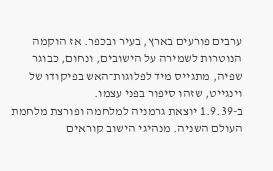ערבים פורעים בארץ, בעיר ובכפר. אז הוקמה הנוטרות לשמירה על הישובים, ונחום, כבוגר שפיה, מתגייס מיד לפלוגות־האש בפיקודו של וינגייט, שזהו סיפור בפני עצמו.
ב-1.9.39 יוצאת גרמניה למלחמה ופורצת מלחמת העולם השניה. מנהיגי הישוב קוראים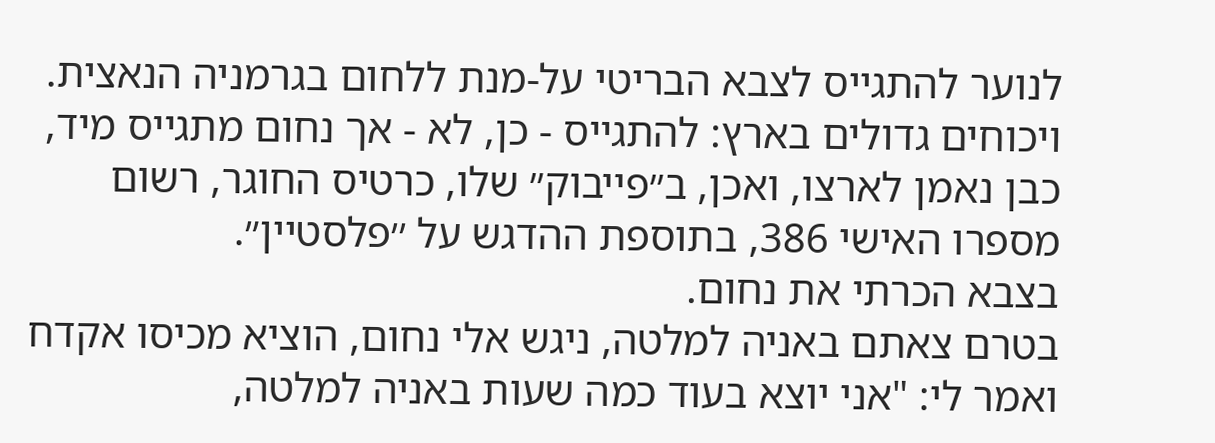לנוער להתגייס לצבא הבריטי על-מנת ללחום בגרמניה הנאצית. ויכוחים גדולים בארץ: להתגייס - כן, לא - אך נחום מתגייס מיד, כבן נאמן לארצו, ואכן, ב״פייבוק״ שלו, כרטיס החוגר, רשום מספרו האישי 386, בתוספת ההדגש על ׳׳פלסטיין״.
בצבא הכרתי את נחום.
בטרם צאתם באניה למלטה, ניגש אלי נחום, הוציא מכיסו אקדח ואמר לי: "אני יוצא בעוד כמה שעות באניה למלטה,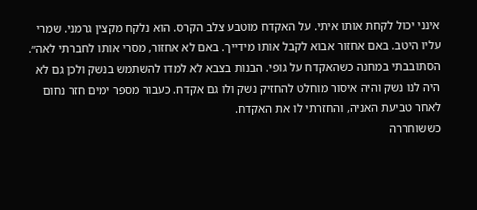אינני יכול לקחת אותו איתי. על האקדח מוטבע צלב הקרס. הוא נלקח מקצין גרמני. שמרי עליו היטב. באם אחזור אבוא לקבל אותו מידייך. באם לא אחזור, מסרי אותו לחברתי לאה״. הסתובבתי במחנה כשהאקדח על גופי. הבנות בצבא לא למדו להשתמש בנשק ולכן גם לא היה לנו נשק והיה איסור מוחלט להחזיק נשק ולו גם אקדח. כעבור מספר ימים חזר נחום לאחר טביעת האניה, והחזרתי לו את האקדח.
כששוחררה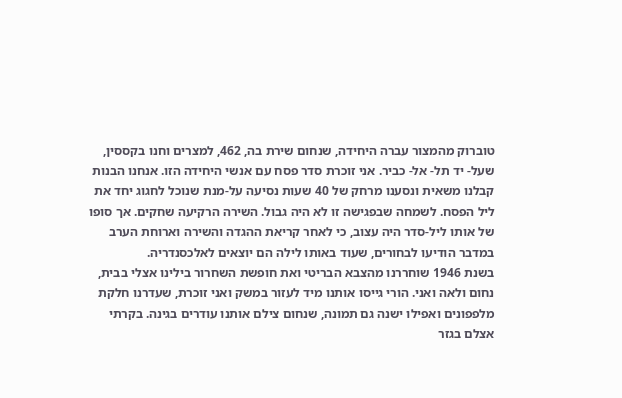טוברוק מהמצור עברה היחידה, שנחום שירת בה, 462, למצרים וחנו בקססין, שעל- יד תל- אל- כביר. אני זוכרת סדר פסח עם אנשי היחידה הזו. אנחנו הבנות קבלנו משאית ונסענו מרחק של 40 שעות נסיעה על-מנת שנוכל לחגוג יחד את ליל הפסח. לשמחה שבפגישה זו לא היה גבול. השירה הרקיעה שחקים. אך סופו של אותו ליל-סדר היה עצוב, כי לאחר קריאת ההגדה והשירה וארוחת הערב במדבר הודיעו לבחורים, שעוד באותו לילה הם יוצאים לאלכסנדריה.
בשנת 1946 שוחררנו מהצבא הבריטי ואת חופשת השחרור בילינו אצלי בבית, נחום ולאה ואני. הורי גייסו אותנו מיד לעזור במשק ואני זוכרת, שעדרנו חלקת מלפפונים ואפילו ישנה גם תמונה, שנחום צילם אותנו עודרים בגינה. בקרתי אצלם בגזר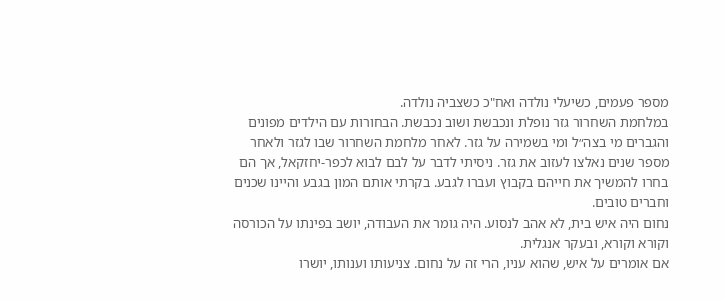מספר פעמים, כשיעלי נולדה ואח"כ כשצביה נולדה.
במלחמת השחרור גזר נופלת ונכבשת ושוב נכבשת. הבחורות עם הילדים מפונים והגברים מי בצה״ל ומי בשמירה על גזר. לאחר מלחמת השחרור שבו לגזר ולאחר מספר שנים נאלצו לעזוב את גזר. ניסיתי לדבר על לבם לבוא לכפר-יחזקאל, אך הם בחרו להמשיך את חייהם בקבוץ ועברו לגבע. בקרתי אותם המון בגבע והיינו שכנים וחברים טובים.
נחום היה איש בית, לא אהב לנסוע. היה גומר את העבודה, יושב בפינתו על הכורסה וקורא וקורא, ובעקר אנגלית.
אם אומרים על איש, שהוא עניו, הרי זה על נחום. צניעותו וענותו, יושרו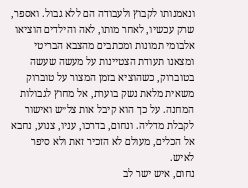ונאמנותו לקבוץ ולעבודה הם ללא גבול. ואספר, שרק עכשיו, לאחר מותו, לאה והילדים הוציאו אלבומי תמונות ומכתבים מהצבא הבריטי ומצאנו תעודת הצטיינות על מעשה שעשה בטוברוק, כשהוציא בזמן המצור על טוברוק משאית מלאת נשק בוערת, אל מחוץ לגבולות המחנה. על כך הוא קיבל אות צל״ש ואישור לקבלת מדליה. ונחום, בדרכו, עניו, צנוע, נחבא אל הכלים, מעולם לא הזכיר זאת ולא סיפר לאיש.
נחום, איש ישר לב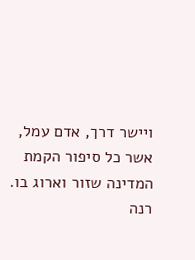ויישר דרך, אדם עמל, אשר כל סיפור הקמת המדינה שזור וארוג בו.
רנה